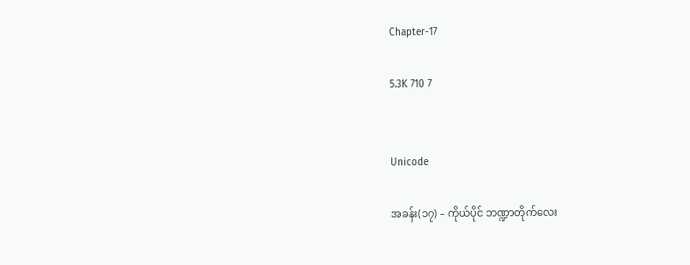Chapter-17

5.3K 710 7


Unicode

အခန်း(၁၇) – ကိုယ်ပိုင် ဘဏ္ဍာတိုက်လေး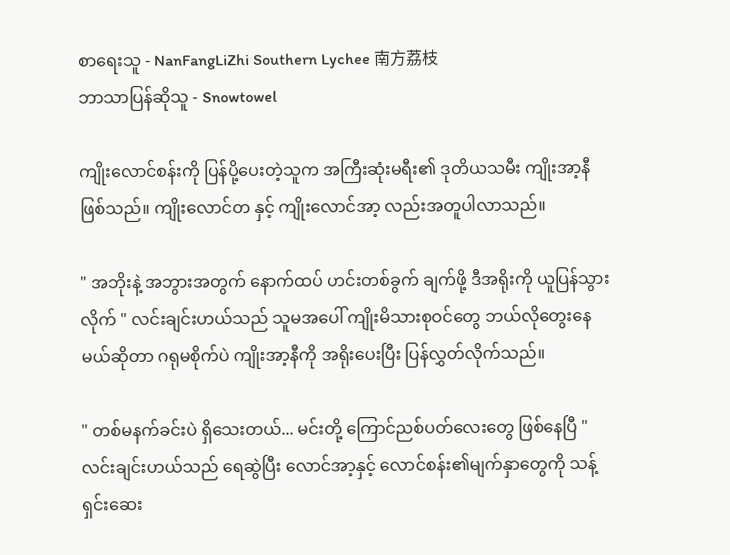စာရေးသူ - NanFangLiZhi Southern Lychee 南方荔枝
ဘာသာပြန်ဆိုသူ - Snowtowel

ကျိုးလောင်စန်းကို ပြန်ပို့ပေးတဲ့သူက အကြီးဆုံးမရီး၏ ဒုတိယသမီး ကျိုးအာ့နီ ဖြစ်သည်။ ကျိုးလောင်တ နှင့် ကျိုးလောင်အာ့ လည်းအတူပါလာသည်။

" အဘိုးနဲ့ အဘွားအတွက် နောက်ထပ် ဟင်းတစ်ခွက် ချက်ဖို့ ဒီအရိုးကို ယူပြန်သွားလိုက် " လင်းချင်းဟယ်သည် သူမအပေါ် ကျိုးမိသားစုဝင်တွေ ဘယ်လိုတွေးနေမယ်ဆိုတာ ဂရုမစိုက်ပဲ ကျိုးအာ့နီကို အရိုးပေးပြီး ပြန်လွှတ်လိုက်သည်။

" တစ်မနက်ခင်းပဲ ရှိသေးတယ်... မင်းတို့ ကြောင်ညစ်ပတ်လေးတွေ ဖြစ်နေပြီ " လင်းချင်းဟယ်သည် ရေဆွဲပြီး လောင်အာ့နှင့် လောင်စန်း၏မျက်နှာတွေကို သန့်ရှင်းဆေး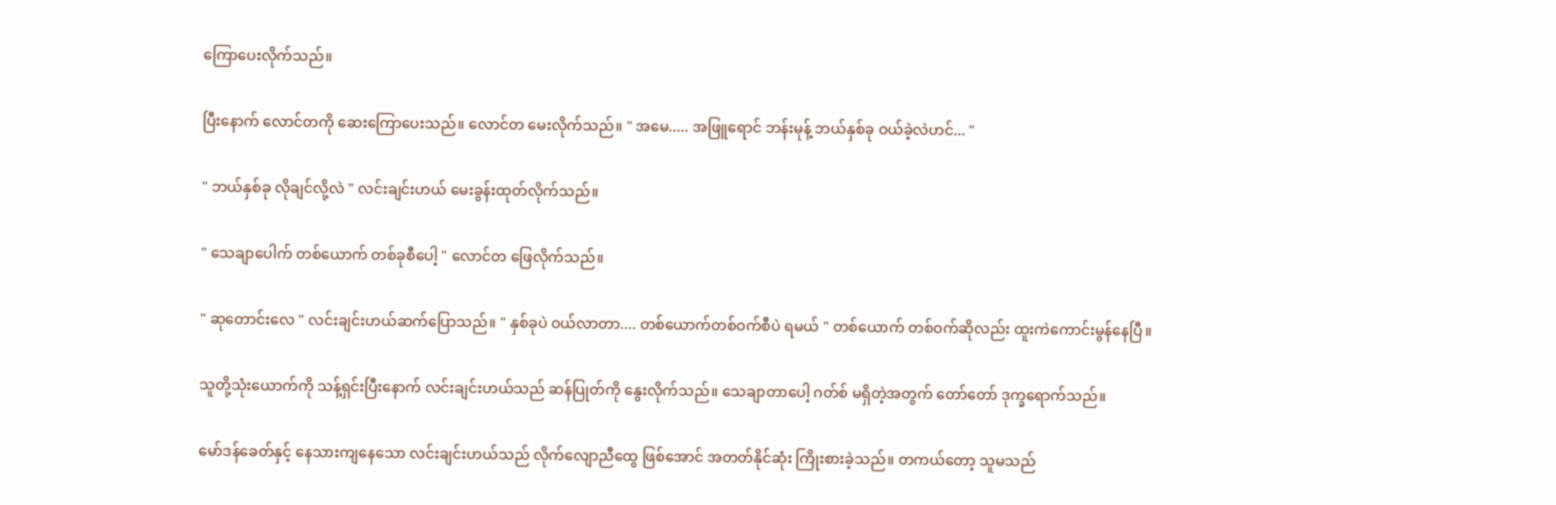ကြောပေးလိုက်သည်။

ပြီးနောက် လောင်တကို ဆေးကြောပေးသည်။ လောင်တ မေးလိုက်သည်။ " အမေ..... အဖြူရောင် ဘန်းမုန့် ဘယ်နှစ်ခု ဝယ်ခဲ့လဲဟင်... "

" ဘယ်နှစ်ခု လိုချင်လို့လဲ " လင်းချင်းဟယ် မေးခွန်းထုတ်လိုက်သည်။

" သေချာပေါက် တစ်ယောက် တစ်ခုစီပေါ့ " လောင်တ ဖြေလိုက်သည်။

" ဆုတောင်းလေ " လင်းချင်းဟယ်ဆက်ပြောသည်။ " နှစ်ခုပဲ ဝယ်လာတာ.... တစ်ယောက်တစ်ဝက်စီပဲ ရမယ် " တစ်ယောက် တစ်ဝက်ဆိုလည်း ထူးကဲကောင်းမွန်နေပြီ။

သူတို့သုံးယောက်ကို သန့်ရှင်းပြီးနောက် လင်းချင်းဟယ်သည် ဆန်ပြုတ်ကို နွေးလိုက်သည်။ သေချာတာပေါ့ ဂတ်စ် မရှိတဲ့အတွက် တော်တော် ဒုက္ခရောက်သည်။

မော်ဒန်ခေတ်နှင့် နေသားကျနေသော လင်းချင်းဟယ်သည် လိုက်လျောညီထွေ ဖြစ်အောင် အတတ်နိုင်ဆုံး ကြိုးစားခဲ့သည်။ တကယ်တော့ သူမသည်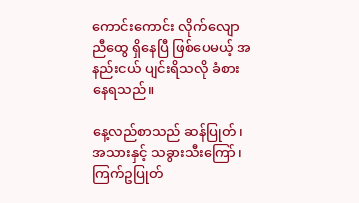ကောင်းကောင်း လိုက်လျောညီထွေ ရှိနေပြီ ဖြစ်ပေမယ့် အနည်းငယ် ပျင်းရိသလို ခံစားနေရသည်။

နေ့လည်စာသည် ဆန်ပြုတ်၊ အသားနှင့် သခွားသီးကြော်၊ ကြက်ဥပြုတ်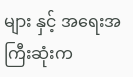များ နှင့် အရေးအကြီးဆုံးက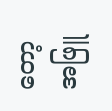တော့ အဖြူ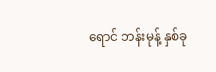ရောင် ဘန်းမုန့် နှစ်ခု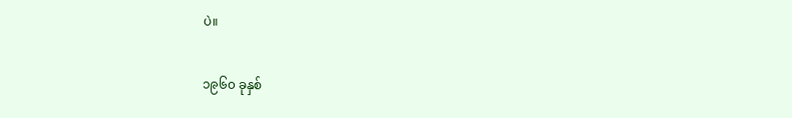ပဲ။

၁၉၆၀ ခုနှစ်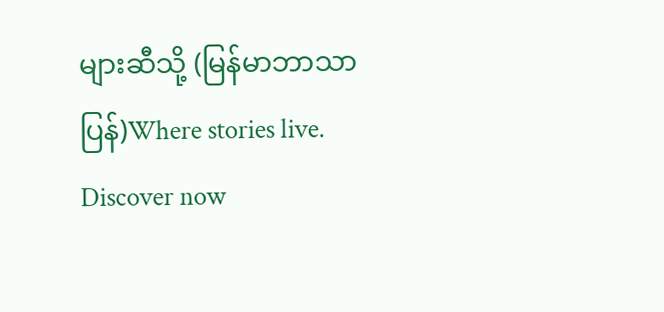များဆီသို့ (မြန်မာဘာသာပြန်)Where stories live. Discover now